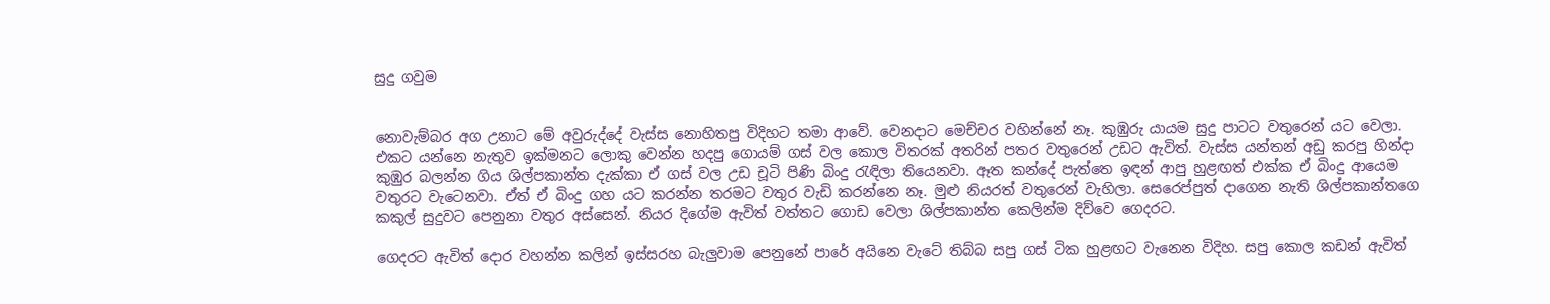සුදු ගවුම


නොවැම්බර අග උනාට මේ අවුරුද්දේ වැස්ස නොහිතපු විදිහට තමා ආවේ. වෙනදාට මෙච්චර වහින්නේ නෑ. කුඹුරු යායම සුදු පාටට වතුරෙන් යට වෙලා. එකට යන්නෙ නැතුව ඉක්මනට ලොකු වෙන්න හදපු ගොයම් ගස් වල කොල විතරක් අතරින් පතර වතුරෙන් උඩට ඇවිත්. වැස්ස යන්තන් අඩු කරපු හින්දා කුඹුර බලන්න ගිය ශිල්පකාන්ත දැක්කා ඒ ගස් වල උඩ චූටි පිණි බිංදු රැඳිලා තියෙනවා. ඈත කන්දේ පැත්තෙ ඉඳන් ආපු හුළඟත් එක්ක ඒ බිංදු ආයෙම වතුරට වැටෙනවා. ඒත් ඒ බිංදු ගහ යට කරන්න තරමට වතුර වැඩි කරන්නෙ නෑ. මුළු නියරත් වතුරෙන් වැහිලා. සෙරෙප්පුත් දාගෙන නැති ශිල්පකාන්තගෙ කකුල් සුදුවට පෙනුනා වතුර අස්සෙන්. නියර දිගේම ඇවිත් වත්තට ගොඩ වෙලා ශිල්පකාන්ත කෙලින්ම දිව්වෙ ගෙදරට.

ගෙදරට ඇවිත් දොර වහන්න කලින් ඉස්සරහ බැලුවාම පෙනුනේ පාරේ අයිනෙ වැටේ තිබ්බ සපු ගස් ටික හුළඟට වැනෙන විදිහ. සපු කොල කඩන් ඇවිත්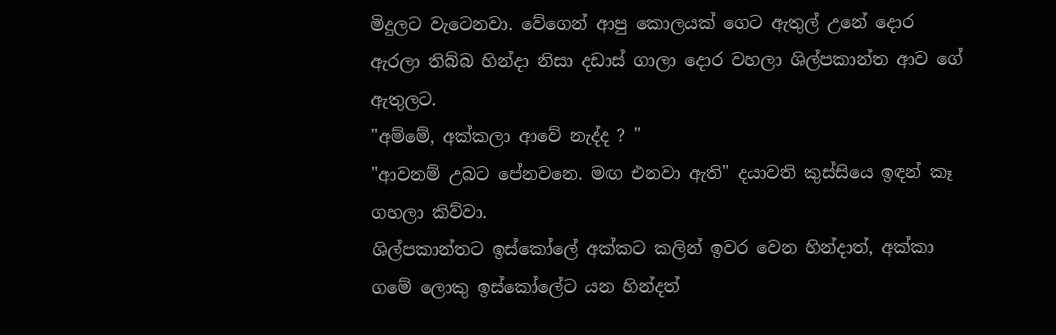මිදුලට වැටෙනවා. වේගෙන් ආපු කොලයක් ගෙට ඇතුල් උනේ දොර ඇරලා තිබ්බ හින්දා නිසා දඩාස් ගාලා දොර වහලා ශිල්පකාන්ත ආව ගේ ඇතුලට.
"අම්මේ, අක්කලා ආවේ නැද්ද ? "
"ආවනම් උබට පේනවනෙ. මඟ එනවා ඇති" දයාවති කුස්සියෙ ඉඳන් කෑ ගහලා කිව්වා.
ශිල්පකාන්තට ඉස්කෝලේ අක්කට කලින් ඉවර වෙන හින්දාත්, අක්කා ගමේ ලොකු ඉස්කෝලේට යන හින්දත්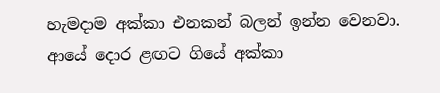හැමදාම අක්කා එනකන් බලන් ඉන්න වෙනවා. ආයේ දොර ළඟට ගියේ අක්කා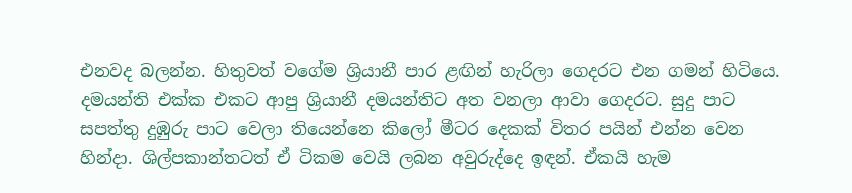එනවද බලන්න. හිතුවත් වගේම ශ්‍රියානී පාර ළඟින් හැරිලා ගෙදරට එන ගමන් හිටියෙ. දමයන්ති එක්ක එකට ආපු ශ්‍රියානී දමයන්තිට අත වනලා ආවා ගෙදරට. සුදු පාට සපත්තු දුඹුරු පාට වෙලා තියෙන්නෙ කිලෝ මීටර දෙකක් විතර පයින් එන්න වෙන හින්දා. ශිල්පකාන්තටත් ඒ ටිකම වෙයි ලබන අවුරුද්දෙ ඉඳන්. ඒකයි හැම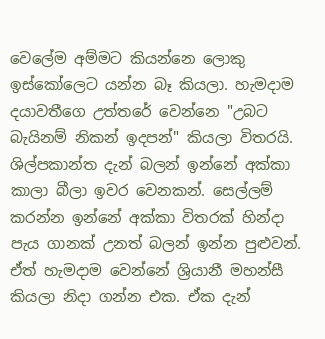වෙලේම අම්මට කියන්නෙ ලොකු ඉස්කෝලෙට යන්න බෑ කියලා. හැමදාම දයාවතීගෙ උත්තරේ වෙන්නෙ "උබට බැයිනම් නිකන් ඉදපන්" කියලා විතරයි.
ශිල්පකාන්ත දැන් බලන් ඉන්නේ අක්කා කාලා බීලා ඉවර වෙනකන්. සෙල්ලම් කරන්න ඉන්නේ අක්කා විතරක් හින්දා පැය ගානක් උනත් බලන් ඉන්න පුළුවන්. ඒත් හැමදාම වෙන්නේ ශ්‍රියානී මහන්සී කියලා නිදා ගන්න එක. ඒක දැන්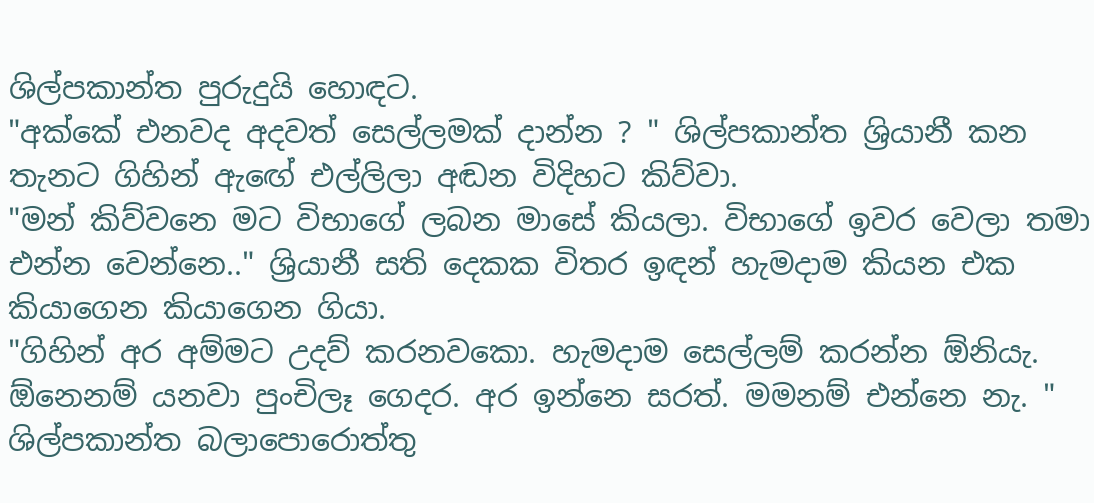ශිල්පකාන්ත පුරුදුයි හොඳට.
"අක්කේ එනවද අදවත් සෙල්ලමක් දාන්න ? " ශිල්පකාන්ත ශ්‍රියානී කන තැනට ගිහින් ඇඟේ එල්ලිලා අඬන විදිහට කිව්වා.
"මන් කිව්වනෙ මට විභාගේ ලබන මාසේ කියලා. විභාගේ ඉවර වෙලා තමා එන්න වෙන්නෙ.." ශ්‍රියානී සති දෙකක විතර ඉඳන් හැමදාම කියන එක කියාගෙන කියාගෙන ගියා.
"ගිහින් අර අම්මට උදව් කරනවකො. හැමදාම සෙල්ලම් කරන්න ඕනියැ. ඕනෙනම් යනවා පුංචිලෑ ගෙදර. අර ඉන්නෙ සරත්. මමනම් එන්නෙ නැ. "
ශිල්පකාන්ත බලාපොරොත්තු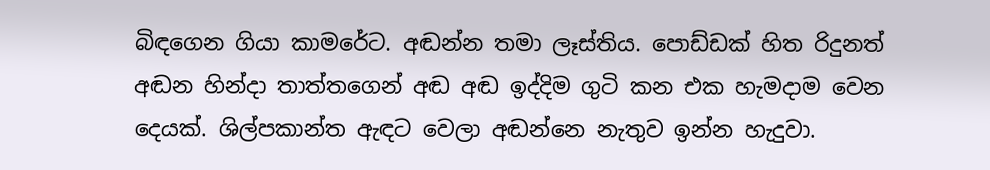බිඳගෙන ගියා කාමරේට. අඬන්න තමා ලෑස්තිය. පොඩ්ඩක් හිත රිදුනත් අඬන හින්දා තාත්තගෙන් අඬ අඬ ඉද්දිම ගුටි කන එක හැමදාම වෙන දෙයක්. ශිල්පකාන්ත ඇඳට වෙලා අඬන්නෙ නැතුව ඉන්න හැදුවා.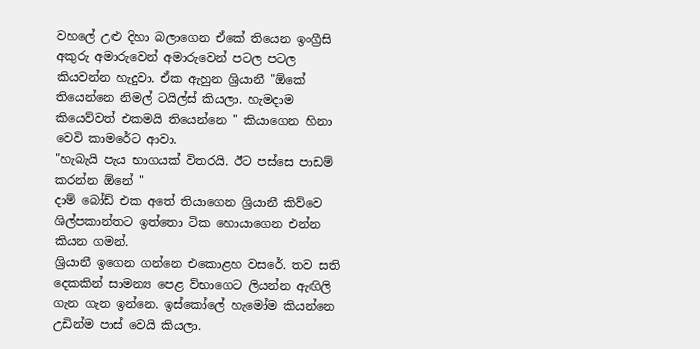වහලේ උළු දිහා බලාගෙන ඒකේ තියෙන ඉංග්‍රීසි අකුරු අමාරුවෙන් අමාරුවෙන් පටල පටල කියවන්න හැදුවා. ඒක ඇහුන ශ්‍රියානී "ඕකේ තියෙන්නෙ නිමල් ටයිල්ස් කියලා. හැමදාම කියෙව්වත් එකමයි තියෙන්නෙ " කියාගෙන හිනා වෙවි කාමරේට ආවා.
"හැබැයි පැය භාගයක් විතරයි. ඊට පස්සෙ පාඩම් කරන්න ඕනේ "
දාම් බෝඩ් එක අතේ තියාගෙන ශ්‍රියානී කිව්වෙ ශිල්පකාන්තට ඉත්තො ටික හොයාගෙන එන්න කියන ගමන්.
ශ්‍රියානී ඉගෙන ගන්නෙ එකොළහ වසරේ. තව සති දෙකකින් සාමන්‍ය පෙළ ව්භාගෙට ලියන්න ඇඟිලි ගැන ගැන ඉන්නෙ. ඉස්කෝලේ හැමෝම කියන්නෙ උඩින්ම පාස් වෙයි කියලා.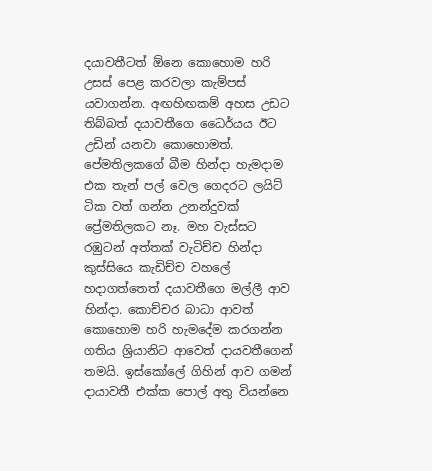දයාවතීටත් ඕනෙ කොහොම හරි උසස් පෙළ කරවලා කැම්පස් යවාගන්න. අඟහිඟකම් අහස උඩට තිබ්බත් දයාවතීගෙ ධෛර්යය ඊට උඩින් යනවා කොහොමත්. පේමතිලකගේ බීම හින්දා හැමදාම එක තැන් පල් වෙල ගෙදරට ලයිට් ටික වත් ගන්න උනන්දුවක් ප්‍රේමතිලකට නෑ. මහ වැස්සට රඹුටන් අත්තක් වැටිච්ච හින්දා කුස්සියෙ කැඩිච්ච වහලේ හදාගත්තෙත් දයාවතීගෙ මල්ලී ආව හින්දා. කොච්චර බාධා ආවත් කොහොම හරි හැමදේම කරගන්න ගතිය ශ්‍රියානිට ආවෙත් දායවතීගෙන් තමයි. ඉස්කෝලේ ගිහින් ආව ගමන් දායාවතී එක්ක පොල් අතු වියන්නෙ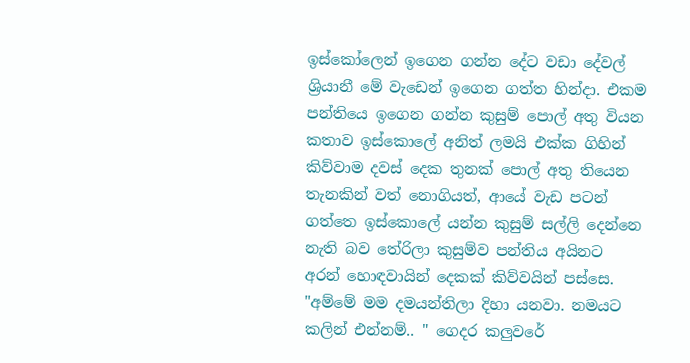ඉස්කෝලෙන් ඉගෙන ගන්න දේට වඩා දේවල් ශ්‍රියානී මේ වැඩෙන් ඉගෙන ගත්ත හින්දා. එකම පන්තියෙ ඉගෙන ගන්න කුසුම් පොල් අතු වියන කතාව ඉස්කොලේ අනිත් ලමයි එක්ක ගිහින් කිව්වාම දවස් දෙක තුනක් පොල් අතු තියෙන තැනකින් වත් නොගියත්, ආයේ වැඩ පටන් ගත්තෙ ඉස්කොලේ යන්න කුසුම් සල්ලි දෙන්නෙ නැති බව තේරිලා කුසුම්ව පන්තිය අයිනට අරන් හොඳවායින් දෙකක් කිව්වයින් පස්සෙ.
"අම්මේ මම දමයන්තිලා දිහා යනවා. නමයට කලින් එන්නම්.. " ගෙදර කලුවරේ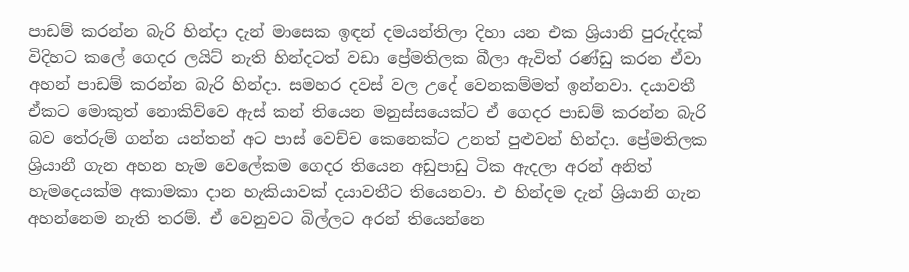පාඩම් කරන්න බැරි හින්දා දැන් මාසෙක ඉඳන් දමයන්තිලා දිහා යන එක ශ්‍රියානි පුරුද්දක් විදිහට කලේ ගෙදර ලයිට් නැති හින්දටත් වඩා ප්‍රේමතිලක බීලා ඇවිත් රණ්ඩු කරන ඒවා අහන් පාඩම් කරන්න බැරි හින්දා. සමහර දවස් වල උදේ වෙනකම්මත් ඉන්නවා. දයාවතී ඒකට මොකුත් නොකිව්වෙ ඇස් කන් තියෙන මනුස්සයෙක්ට ඒ ගෙදර පාඩම් කරන්න බැරි බව තේරුම් ගන්න යන්තන් අට පාස් වෙච්ච කෙනෙක්ට උනත් පුළුවන් හින්දා. ප්‍රේමතිලක ශ්‍රියානී ගැන අහන හැම වෙලේකම ගෙදර තියෙන අඩුපාඩු ටික ඇදලා අරන් අනිත් හැමදෙයක්ම අකාමකා දාන හැකියාවක් දයාවතීට තියෙනවා. එ හින්දම දැන් ශ්‍රියානි ගැන අහන්නෙම නැති තරම්. ඒ වෙනුවට බිල්ලට අරන් තියෙන්නෙ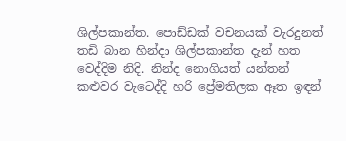ශිල්පකාන්ත. පොඩ්ඩක් වචනයක් වැරදුනත් තඩි බාන හින්දා ශිල්පකාන්ත දැන් හත වෙද්දිම නිදි. නින්ද නොගියත් යන්තන් කළුවර වැටෙද්දි හරි ප්‍රේමතිලක ඈත ඉඳන්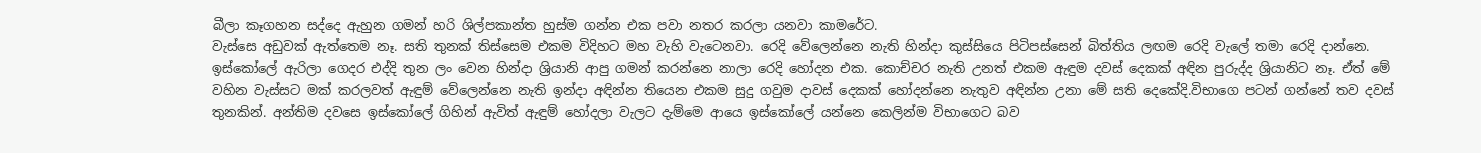බීලා කෑගහන සද්දෙ ඇහුන ගමන් හරි ශිල්පකාන්ත හුස්ම ගන්න එක පවා නතර කරලා යනවා කාමරේට.
වැස්සෙ අඩුවක් ඇත්තෙම නෑ. සති තුනක් තිස්සෙම එකම විදිහට මහ වැහි වැටෙනවා. රෙදි වේලෙන්නෙ නැති හින්දා කුස්සියෙ පිටිපස්සෙන් බිත්තිය ලඟම රෙදි වැලේ තමා රෙදි දාන්නෙ. ඉස්කෝලේ ඇරිලා ගෙදර එද්දි තුන ලං වෙන හින්දා ශ්‍රියානි ආපු ගමන් කරන්නෙ නාලා රෙදි හෝදන එක. කොච්චර නැති උනත් එකම ඇඳුම දවස් දෙකක් අඳින පුරුද්ද ශ්‍රියානිට නෑ. ඒත් මේ වහින වැස්සට මක් කරලවත් ඇඳුම් වේලෙන්නෙ නැති ඉන්දා අඳින්න තියෙන එකම සුදු ගවුම දාවස් දෙකක් හෝදන්නෙ නැතුව අඳින්න උනා මේ සති දෙකේදි.විභාගෙ පටන් ගන්නේ තව දවස් තුනකින්. අන්තිම දවසෙ ඉස්කෝලේ ගිහින් ඇවිත් ඇඳුම් හෝදලා වැලට දැම්මෙ ආයෙ ඉස්කෝලේ යන්නෙ කෙලින්ම විභාගෙට බව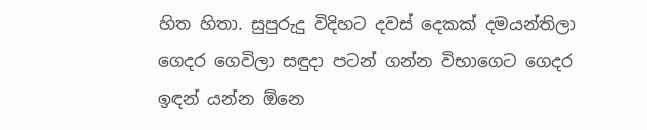හිත හිතා. සුපුරුදු විදිහට දවස් දෙකක් දමයන්තිලා ගෙදර ගෙවිලා සඳුදා පටන් ගන්න විභාගෙට ගෙදර ඉඳන් යන්න ඕනෙ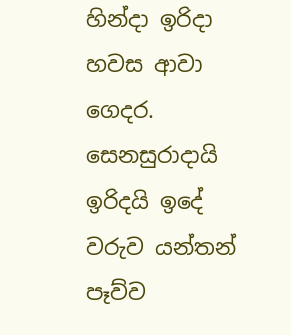හින්දා ඉරිදා  හවස ආවා ගෙදර.
සෙනසුරාදායි ඉරිදයි ඉදේ වරුව යන්තන් පෑව්ව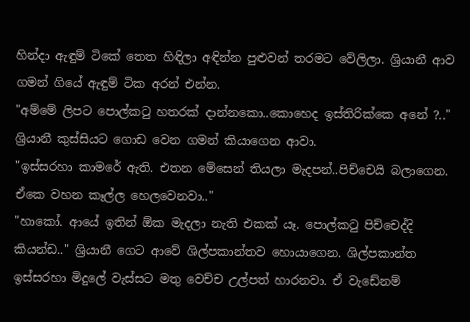හින්දා ඇඳුම් ටිකේ තෙත හිඳිලා අඳින්න පුළුවන් තරමට වේලිලා. ශ්‍රියානී ආව ගමන් ගියේ ඇඳුම් ටික අරන් එන්න.
"අම්මේ ලිපට පොල්කටු හතරක් දාන්නකො..කොහෙද ඉස්තිරික්කෙ අනේ ?.." ශ්‍රියානී කුස්සියට ගොඩ වෙන ගමන් කියාගෙන ආවා.
"ඉස්සරහා කාමරේ ඇති. එතන මේසෙන් තියලා මැදපන්..පිච්චෙයි බලාගෙන. ඒකෙ වහන කෑල්ල හෙලවෙනවා.."
"හාකෝ. ආයේ ඉතින් ඕක මැදලා නැති එකක් යෑ. පොල්කටු පිච්චෙද්දි කියන්ඩ.." ශ්‍රියානී ගෙට ආවේ ශිල්පකාන්තව හොයාගෙන. ශිල්පකාන්ත ඉස්සරහා මිදුලේ වැස්සට මතු වෙච්ච උල්පත් හාරනවා. ඒ වැඩේනම්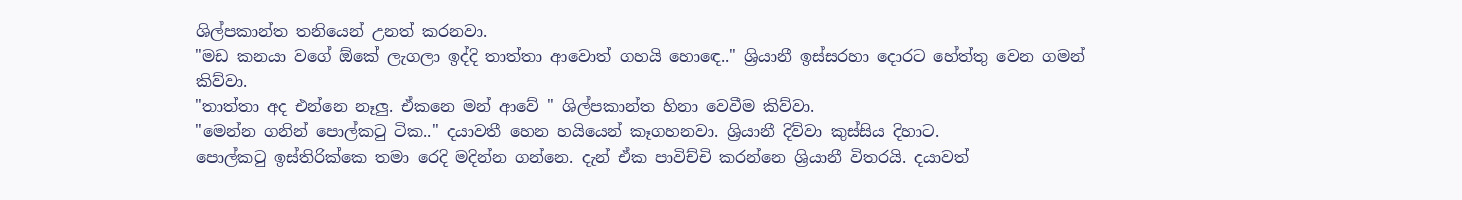ශිල්පකාන්ත තනියෙන් උනත් කරනවා.
"මඩ කනයා වගේ ඕකේ ලැගලා ඉද්දි තාත්තා ආවොත් ගහයි හොඳෙ.." ශ්‍රියානී ඉස්සරහා දොරට හේත්තු වෙන ගමන් කිව්වා.
"තාත්තා අද එන්නෙ නෑලු. ඒකනෙ මන් ආවේ " ශිල්පකාන්ත හිනා වෙවීම කිව්වා.
"මෙන්න ගනින් පොල්කටු ටික.." දයාවතී හෙන හයියෙන් කෑගහනවා. ශ්‍රියානී දිව්වා කුස්සිය දිහාට.
පොල්කටු ඉස්තිරික්කෙ තමා රෙදි මදින්න ගන්නෙ. දැන් ඒක පාවිච්චි කරන්නෙ ශ්‍රියානී විතරයි. දයාවත්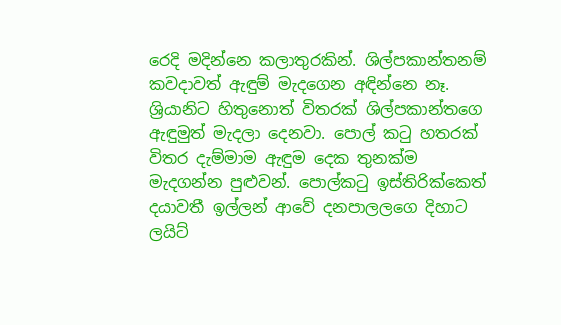රෙදි මදින්නෙ කලාතුරකින්. ශිල්පකාන්තනම් කවදාවත් ඇඳුම් මැදගෙන අඳින්නෙ නෑ. ශ්‍රියානිට හිතුනොත් විතරක් ශිල්පකාන්තගෙ ඇඳුමුත් මැදලා දෙනවා. පොල් කටු හතරක් විතර දැම්මාම ඇඳුම දෙක තුනක්ම මැදගන්න පුළුවන්. පොල්කටු ඉස්තිරික්කෙත් දයාවතී ඉල්ලන් ආවේ දනපාලලගෙ දිහාට ලයිට්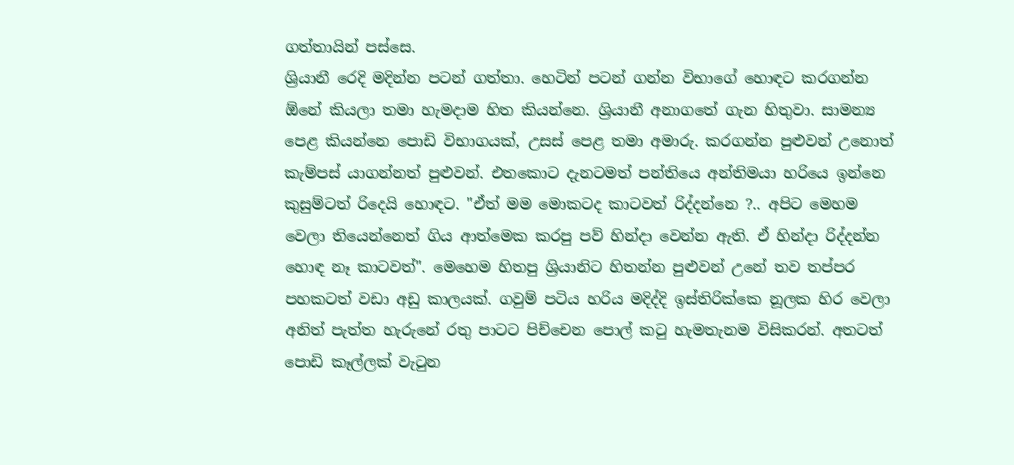ගත්තායින් පස්සෙ.
ශ්‍රියානී රෙදි මදින්න පටන් ගත්තා. හෙටින් පටන් ගන්න විභාගේ හොඳට කරගන්න ඕනේ කියලා තමා හැමදාම හිත කියන්නෙ. ශ්‍රියානී අනාගතේ ගැන හිතුවා. සාමන්‍ය පෙළ කියන්නෙ පොඩි විභාගයක්, උසස් පෙළ තමා අමාරු. කරගන්න පුළුවන් උනොත් කැම්පස් යාගන්නත් පුළුවන්. එතකොට දැනටමත් පන්තියෙ අන්තිමයා හරියෙ ඉන්නෙ කුසුම්ටත් රිදෙයි හොඳට. "ඒත් මම මොකටද කාටවත් රිද්දන්නෙ ?.. අපිට මෙහම වෙලා තියෙන්නෙත් ගිය ආත්මෙක කරපු පව් හින්දා වෙන්න ඇති. ඒ හින්දා රිද්දන්න හොඳ නෑ කාටවත්". මෙහෙම හිතපු ශ්‍රියානිට හිතන්න පුළුවන් උනේ තව තප්පර පහකටත් වඩා අඩු කාලයක්. ගවුම් පටිය හරිය මදිද්දි ඉස්තිරික්කෙ නූලක හිර වෙලා අනිත් පැත්ත හැරුනේ රතු පාටට පිච්චෙන පොල් කටු හැමතැනම විසිකරන්. අතටත් පොඩි කෑල්ලක් වැටුන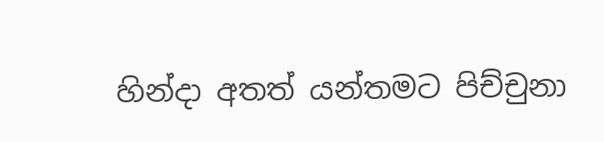හින්දා අතත් යන්තමට පිච්චුනා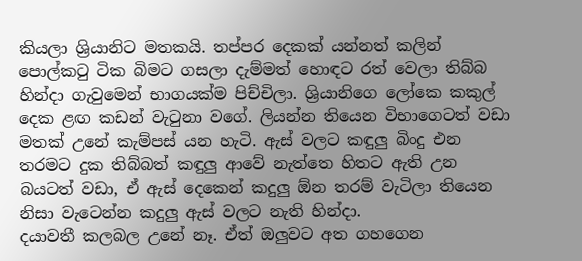කියලා ශ්‍රියානිට මතකයි. තප්පර දෙකක් යන්නත් කලින් පොල්කටු ටික බිමට ගසලා දැම්මත් හොඳට රත් වෙලා තිබ්බ හින්දා ගැවුමෙන් භාගයක්ම පිච්චිලා. ශ්‍රියානිගෙ ලෝකෙ කකුල් දෙක ළඟ කඩන් වැටුනා වගේ. ලියන්න තියෙන විභාගෙටත් වඩා මතක් උනේ කැම්පස් යන හැටි. ඇස් වලට කඳුලු බිංදු එන තරමට දුක තිබ්බත් කඳුලු ආවේ නැත්තෙ හිතට ඇති උන බයටත් වඩා, ඒ ඇස් දෙකෙන් කදුලු ඕන තරම් වැටිලා තියෙන නිසා වැටෙන්න කදුලු ඇස් වලට නැති හින්දා.
දයාවතී කලබල උනේ නෑ. ඒත් ඔලුවට අත ගහගෙන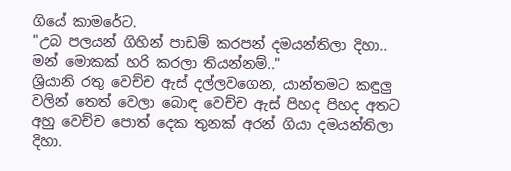ගියේ කාමරේට.
"උබ පලයන් ගිහින් පාඩම් කරපන් දමයන්තිලා දිහා.. මන් මොකක් හරි කරලා තියන්නම්.."
ශ්‍රියානි රතු වෙච්ච ඇස් දල්ලවගෙන, යාන්තමට කඳුලු වලින් තෙත් වෙලා බොඳ වෙච්ච ඇස් පිහද පිහද අතට අහු වෙච්ච පොත් දෙක තුනක් අරන් ගියා දමයන්තිලා දිහා.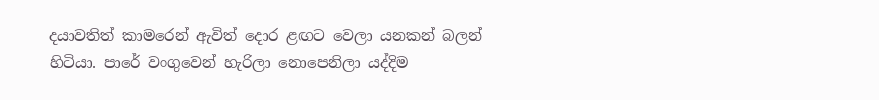දයාවතිත් කාමරෙන් ඇවිත් දොර ළඟට වෙලා යනකන් බලන් හිටියා. පාරේ වංගුවෙන් හැරිලා නොපෙනිලා යද්දිම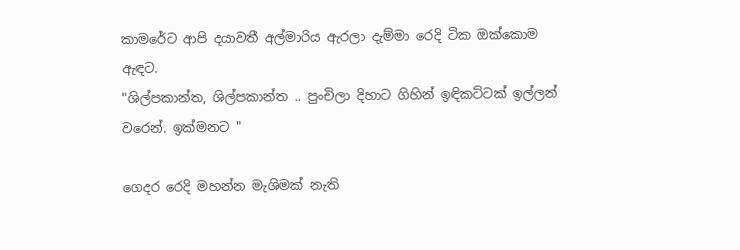කාමරේට ආපි දයාවතී අල්මාරිය ඇරලා දැම්මා රෙදි ටික ඔක්කොම ඇඳට.
"ශිල්පකාන්ත, ශිල්පකාන්ත .. පුංචිලා දිහාට ගිහින් ඉඳිකට්ටක් ඉල්ලන් වරෙන්. ඉක්මනට "

ගෙදර රෙදි මහන්න මැශිමක් නැති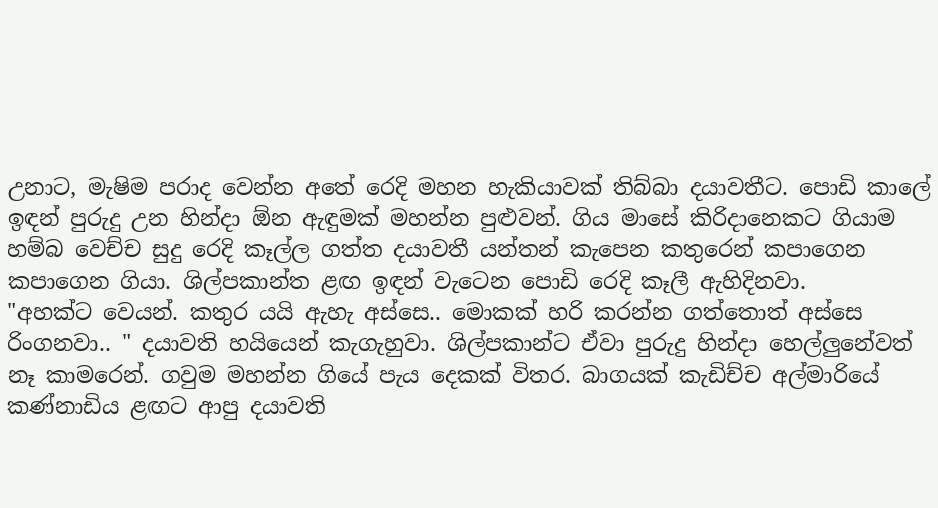උනාට, මැෂිම පරාද වෙන්න අතේ රෙදි මහන හැකියාවක් තිබ්බා දයාවතීට. පොඩි කාලේ ඉඳන් පුරුදු උන හින්දා ඕන ඇඳුමක් මහන්න පුළුවන්. ගිය මාසේ කිරිදානෙකට ගියාම හම්බ වෙච්ච සුදු රෙදි කෑල්ල ගත්ත දයාවතී යන්තන් කැපෙන කතුරෙන් කපාගෙන කපාගෙන ගියා. ශිල්පකාන්ත ළඟ ඉඳන් වැටෙන පොඩි රෙදි කෑලී ඇහිදිනවා.
"අහක්ට වෙයන්. කතුර යයි ඇහැ අස්සෙ.. මොකක් හරි කරන්න ගත්තොත් අස්සෙ රිංගනවා.. " දයාවති හයියෙන් කැගැහුවා. ශිල්පකාන්ට ඒවා පුරුදු හින්දා හෙල්ලුනේවත් නෑ කාමරෙන්. ගවුම මහන්න ගියේ පැය දෙකක් විතර. බාගයක් කැඩිච්ච අල්මාරියේ කණ්නාඩිය ළඟට ආපු දයාවති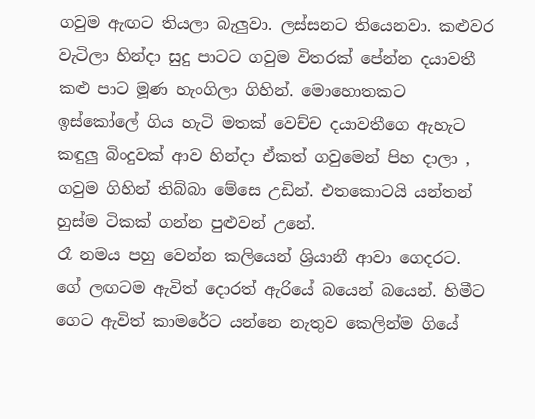ගවුම ඇඟට තියලා බැලුවා. ලස්සනට තියෙනවා. කළුවර වැටිලා හින්දා සුදු පාටට ගවුම විතරක් පේන්න දයාවතී කළු පාට මූණ හැංගිලා ගිහින්. මොහොතකට ඉස්කෝලේ ගිය හැටි මතක් වෙච්ච දයාවතීගෙ ඇහැට කඳුලු බිංදුවක් ආව හින්දා ඒකත් ගවුමෙන් පිහ දාලා , ගවුම ගිහින් තිබ්බා මේසෙ උඩින්. එතකොටයි යන්තන් හුස්ම ටිකක් ගන්න පුළුවන් උනේ.
රෑ නමය පහු වෙන්න කලියෙන් ශ්‍රියානී ආවා ගෙදරට. ගේ ලඟටම ඇවිත් දොරත් ඇරියේ බයෙන් බයෙන්. හිමීට ගෙට ඇවිත් කාමරේට යන්නෙ නැතුව කෙලින්ම ගියේ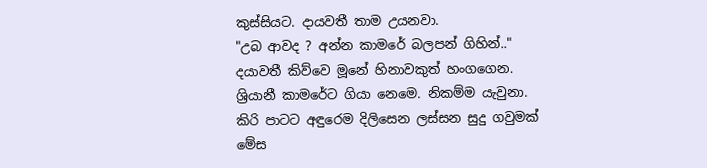කුස්සියට. දායවතී තාම උයනවා.
"උබ ආවද ? අන්න කාමරේ බලපන් ගිහින්.." දයාවතී කිව්වෙ මූනේ හිනාවකුත් හංගගෙන.
ශ්‍රියානී කාමරේට ගියා නෙමෙ. නිකම්ම යැවුනා. කිරි පාටට අඳුරෙම දිලිසෙන ලස්සන සුදු ගවුමක් මේස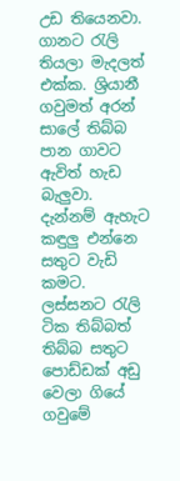උඩ තියෙනවා. ගානට රැලි තියලා මැදලත් එක්ක. ශ්‍රියානී ගවුමත් අරන් සාලේ තිබ්බ පාන ගාවට ඇවිත් හැඩ බැලුවා. දැන්නම් ඇහැට කඳුලු එන්නෙ සතුට වැඩි කමට. ලස්සනට රැලි ටික තිබ්බත් තිබ්බ සතුට පොඩ්ඩක් අඩු වෙලා ගියේ ගවුමේ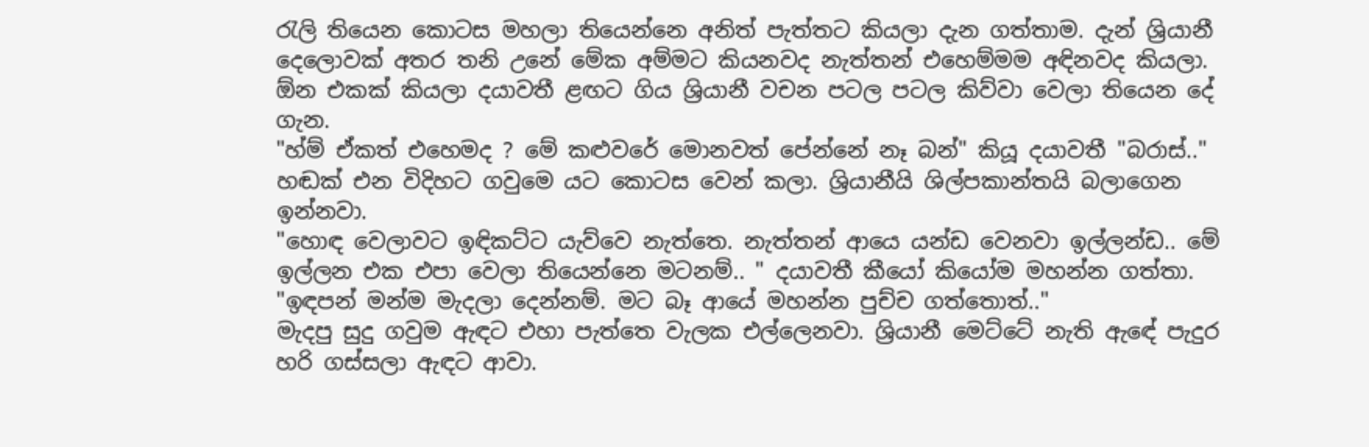රැලි තියෙන කොටස මහලා තියෙන්නෙ අනිත් පැත්තට කියලා දැන ගත්තාම. දැන් ශ්‍රියානී දෙලොවක් අතර තනි උනේ මේක අම්මට කියනවද නැත්තන් එහෙම්මම අඳිනවද කියලා. ඕන එකක් කියලා දයාවතී ළඟට ගිය ශ්‍රියානී වචන පටල පටල කිව්වා වෙලා තියෙන දේ ගැන.
"හ්ම් ඒකත් එහෙමද ? මේ කළුවරේ මොනවත් පේන්නේ නෑ බන්" කියූ දයාවතී "බරාස්.." හඬක් එන විදිහට ගවුමෙ යට කොටස වෙන් කලා. ශ්‍රියානීයි ශිල්පකාන්තයි බලාගෙන ඉන්නවා.
"හොඳ වෙලාවට ඉඳිකට්ට යැව්වෙ නැත්තෙ. නැත්තන් ආයෙ යන්ඩ වෙනවා ඉල්ලන්ඩ.. මේ ඉල්ලන එක එපා වෙලා තියෙන්නෙ මටනම්.. " දයාවතී කීයෝ කියෝම මහන්න ගත්තා.
"ඉඳපන් මන්ම මැදලා දෙන්නම්. මට බෑ ආයේ මහන්න පුච්ච ගත්තොත්.."
මැදපු සුදු ගවුම ඇඳට එහා පැත්තෙ වැලක එල්ලෙනවා. ශ්‍රියානී මෙට්ටේ නැති ඇඳේ පැදුර හරි ගස්සලා ඇඳට ආවා.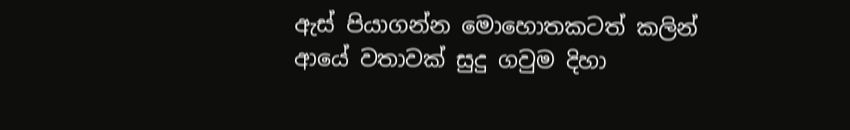ඇස් පියාගන්න මොහොතකටත් කලින් ආයේ වතාවක් සුදු ගවුම දිහා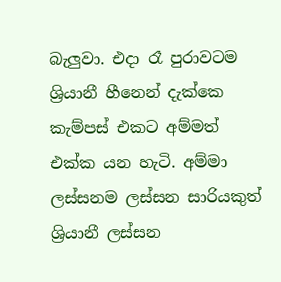බැලුවා. එදා රෑ පුරාවටම ශ්‍රියානී හීනෙන් දැක්කෙ කැම්පස් එකට අම්මත් එක්ක යන හැටි. අම්මා ලස්සනම ලස්සන සාරියකුත් ශ්‍රියානී ලස්සන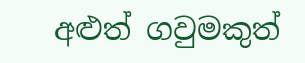අළුත් ගවුමකුත්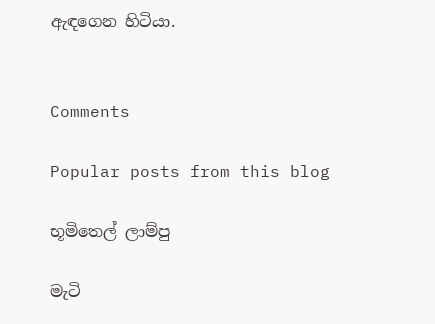ඇඳගෙන හිටියා.


Comments

Popular posts from this blog

භූමිතෙල් ලාම්පු

මැටි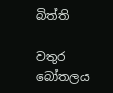බිත්ති

වතුර බෝතලය